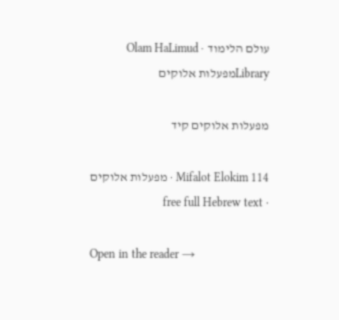עולם הלימוד · Olam HaLimud
Libraryמפעלות אלוקים

מפעלות אלוקים קיד

Mifalot Elokim 114 · מפעלות אלוקים · free full Hebrew text

Open in the reader →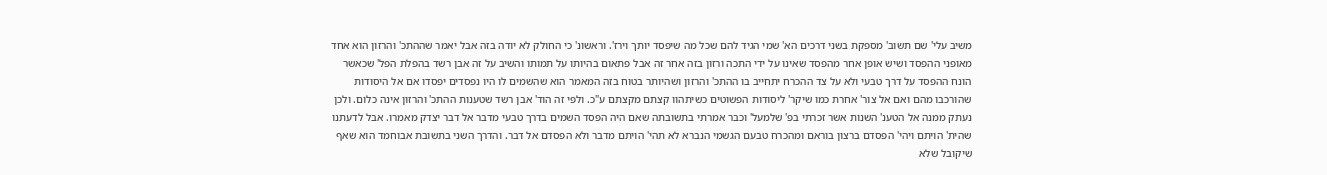משיב עלי' שם תשוב' מספקת בשני דרכים הא' שמי הגיד להם שכל מה שיפסד יותך וירז'. וראשונ' כי החולק לא יודה בזה אבל יאמר שההתכ' והרזון הוא אחד מאופני ההפסד ושיש אופן אחר מהפסד שאינו על ידי התכה ורזון בזה אחר זה אבל פתאום בהיותו על תמותו והשיב על זה אבן רשד בהפלת הפל' שכאשר הונח ההפסד על דרך טבעי ולא על צד ההכרח יתחייב בו ההתכ' והרזון ושהיותר בטוח בזה המאמר הוא שהשמים לו היו נפסדים יפסדו אם אל היסודות שהורכבו מהם ואם אל צור' אחרת כמו שיקר' ליסודות הפשוטים כשיתהוו קצתם מקצתם ע"כ. ולפי זה הוד' אבן רשד שטענות ההתכ' והרזון אינה כלום. ולכן נעתק ממנה אל הטענ' השנות אשר זכרתי בפ' שלמעל' וכבר אמרתי בתשובתה שאם היה הפסד השמים בדרך טבעי מדבר אל דבר יצדק מאמרו. אבל לדעתנו שהית' הויתם ויהי' הפסדם ברצון בוראם ומהכרח טבעם הגשמי הנברא לא תהי' הויתם מדבר ולא הפסדם אל דבר. והדרך השני בתשובת אבוחמד הוא שאף שיקובל שלא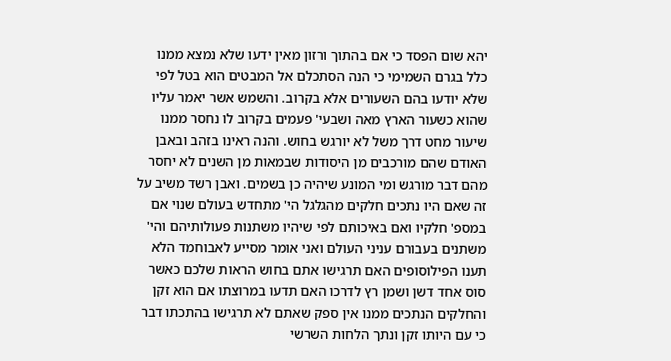יהא שום הפסד כי אם בהתוך ורזון מאין ידעו שלא נמצא ממנו כלל בגרם השמימי כי הנה הסתכלם אל המבטים הוא בטל לפי שלא יודעו בהם השעורים אלא בקרוב. והשמש אשר יאמר עליו שהוא כשעור הארץ מאה ושבעי' פעמים בקרוב לו נחסר ממנו שיעור מחט דרך משל לא יורגש בחוש. והנה ראינו בזהב ובאבן האודם שהם מורכבים מן היסודות שבמאות מן השנים לא יחסר מהם דבר מורגש ומי המונע שיהיה כן בשמים. ואבן רשד משיב על זה שאם היו נתכים חלקים מהגלגל הי' מתחדש בעולם שנוי אם במספ' חלקיו ואם באיכותם לפי שיהיו משתנות פעולותיהם והי' משתנים בעבורם עניני העולם ואני אומר מסייע לאבוחמד הלא תענו הפילוסופים האם תרגישו אתם בחוש הראות שלכם כאשר סוס אחד דשן ושמן רץ לדרכו האם תדעו במרוצתו אם הוא זקן והחלקים הנתכים ממנו אין ספק שאתם לא תרגישו בהתכתו דבר כי עם היותו זקן ונתך הלחות השרשי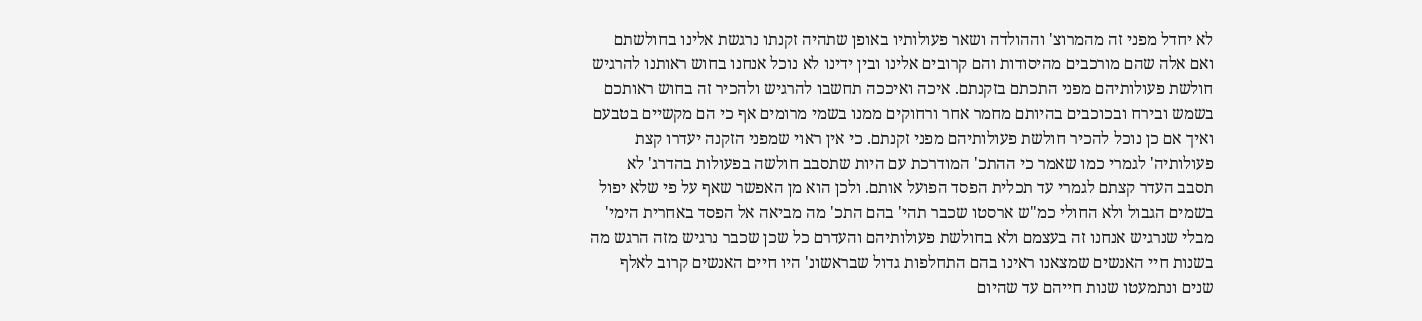לא יחדל מפני זה מהמרוצ' וההולדה ושאר פעולותיו באופן שתהיה זקנתו נרגשת אלינו בחולשתם ואם אלה שהם מורכבים מהיסודות והם קרובים אלינו ובין ידינו לא נוכל אנחנו בחוש ראותנו להרגיש חולשת פעולותיהם מפני התכתם בזקנתם. איכה ואיככה תחשבו להרגיש ולהכיר זה בחוש ראותכם בשמש ובירח ובכוכבים בהיותם מחמר אחר ורחוקים ממנו בשמי מרומים אף כי הם מקשיים בטבעם ואיך אם כן נוכל להכיר חולשת פעולותיהם מפני זקנתם. כי אין ראוי שמפני הזקנה יעדרו קצת פעולותיה' לגמרי כמו שאמר כי ההתכ' המודרכת עם היות שתסבב חולשה בפעולות בהדרג' לא תסבב העדר קצתם לגמרי עד תכלית הפסד הפועל אותם. ולכן הוא מן האפשר שאף על פי שלא יפול בשמים הגבול ולא החולי כמ"ש ארסטו שכבר תהי' בהם התכ' מה מביאה אל הפסד באחרית הימי' מבלי שנרגיש אנחנו זה בעצמם ולא בחולשת פעולותיהם והעדרם כל שכן שכבר נרגיש מזה הרגש מה בשנות חיי האנשים שמצאנו ראינו בהם התחלפות גדול שבראשונ' היו חיים האנשים קרוב לאלף שנים ונתמעטו שנות חייהם עד שהיום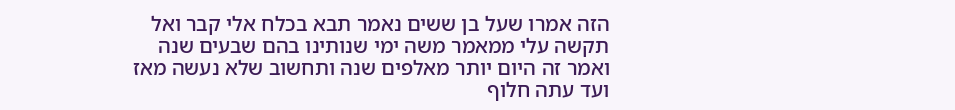הזה אמרו שעל בן ששים נאמר תבא בכלח אלי קבר ואל תקשה עלי ממאמר משה ימי שנותינו בהם שבעים שנה ואמר זה היום יותר מאלפים שנה ותחשוב שלא נעשה מאז ועד עתה חלוף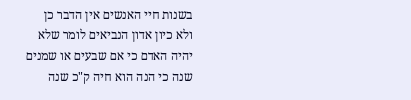בשנות חיי האנשים אין הדבר כן ולא כיון אדון הנביאים לומר שלא יהיה האדם כי אם שבעים או שמנים שנה כי הנה הוא חיה ק"כ שנה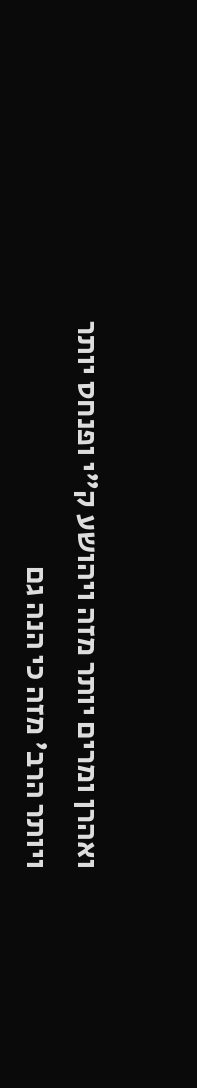ואהרן ומרים יותר מזה ויהושע ק"י ופנחס יותר ויותר הרב' מזה כי הנה גם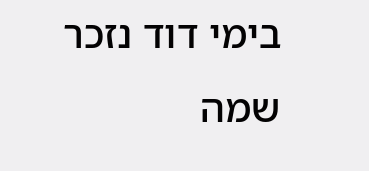בימי דוד נזכר שמה